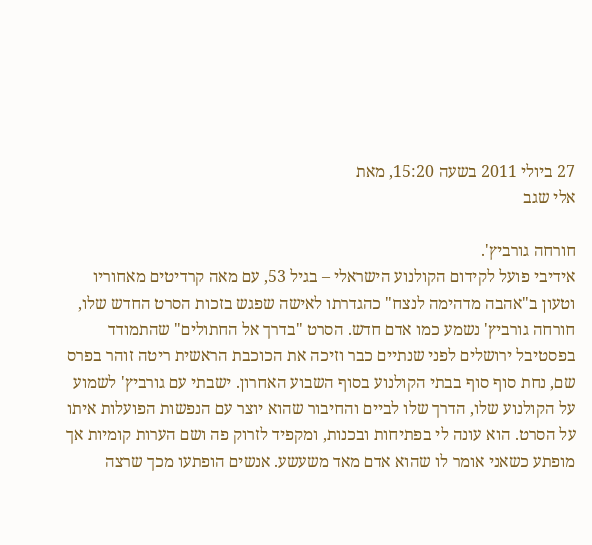27 ביולי 2011 בשעה 15:20, מאת
אלי שגב

חורחה גורביץ'.
אידיבי פועל לקידום הקולנוע הישראלי – בגיל 53, עם מאה קרדיטים מאחוריו וטעון ב"אהבה מדהימה לנצח" כהגדרתו לאישה שפגש בזכות הסרט החדש שלו, חורחה גורביץ' נשמע כמו אדם חדש. הסרט "בדרך אל החתולים" שהתמודד בפסטיבל ירושלים לפני שנתיים כבר וזיכה את הכוכבת הראשית ריטה זוהר בפרס שם, נחת סוף סוף בבתי הקולנוע בסוף השבוע האחרון. ישבתי עם גורביץ' לשמוע על הקולנוע שלו, הדרך שלו לביים והחיבור שהוא יוצר עם הנפשות הפועלות איתו על הסרט. הוא עונה לי בפתיחות ובכנות, ומקפיד לזרוק פה ושם הערות קומיות אך מופתע כשאני אומר לו שהוא אדם מאד משעשע. אנשים הופתעו מכך שרצה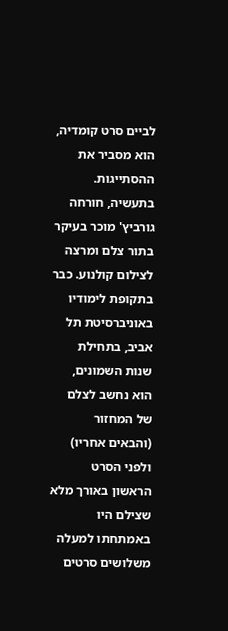לביים סרט קומדיה, הוא מסביר את ההסתייגות.
בתעשיה, חורחה גורביץ' מוכר בעיקר בתור צלם ומרצה לצילום קולנוע. כבר בתקופת לימודיו באוניברסיטת תל אביב, בתחילת שנות השמונים, הוא נחשב לצלם של המחזור (והבאים אחריו) ולפני הסרט הראשון באורך מלא שצילם היו באמתחתו למעלה משלושים סרטים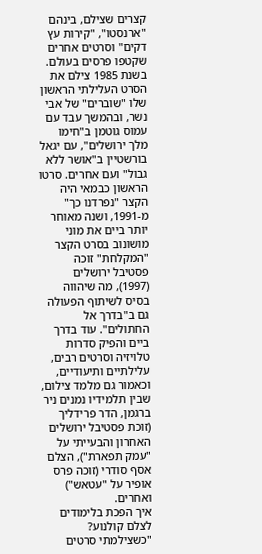קצרים שצילם, בינהם "ארנסטו", "קירות עץ דקים" וסרטים אחרים שקטפו פרסים בעולם. בשנת 1985 צילם את הסרט העלילתי הראשון שלו "שוברים" של אבי נשר, ובהמשך עבד עם עמוס גוטמן ב"חימו מלך ירושלים", עם יגאל בורשטיין ב"אושר ללא גבול" ועם אחרים. סרטו הראשון כבמאי היה הקצר "נפרדנו כך" מ-1991, ושנה מאוחר יותר ביים את מוני מושונוב בסרט הקצר "המקלחת" זוכה פסטיבל ירושלים (1997), מה שיהווה בסיס לשיתוף הפעולה גם ב"בדרך אל החתולים". עוד בדרך ביים והפיק סדרות טלויזיה וסרטים רבים, עלילתיים ותיעודיים, וכאמור גם מלמד צילום, שבין תלמידיו נמנים ניר ברגמן, הדר פרידליך (זוכת פסטיבל ירושלים האחרון והבעייתי על "עמק תפארת"), הצלם אסף סודרי (זוכה פרס אופיר על "עטאש") ואחרים.
איך הפכת בלימודים לצלם קולנוע?
"כשצילמתי סרטים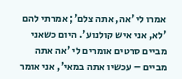אמרו לי 'אה, אתה צלם'; אמרתי להם 'לא, אני איש קולנוע'. היום כשאני מביים סרטים אומרים לי 'אה אתה מביים – עכשיו אתה במאי', אני אומר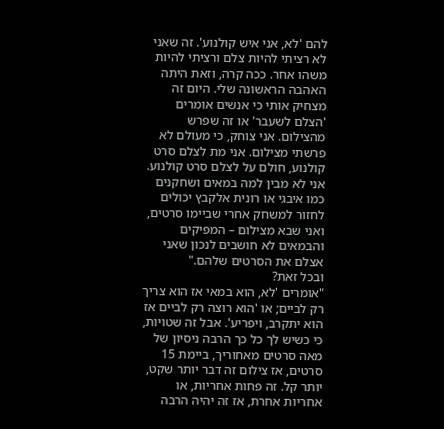להם 'לא, אני איש קולנוע'. זה שאני לא רציתי להיות צלם ורציתי להיות משהו אחר. ככה קרה, וזאת היתה האהבה הראשונה שלי. היום זה מצחיק אותי כי אנשים אומרים 'הצלם לשעבר' או זה שפרש מהצילום. אני צוחק, כי מעולם לא פרשתי מצילום. אני מת לצלם סרט קולנוע, חולם על לצלם סרט קולנוע. אני לא מבין למה במאים ושחקנים כמו איבגי או רונית אלקבץ יכולים לחזור למשחק אחרי שביימו סרטים, ואני שבא מצילום – המפיקים והבמאים לא חושבים לנכון שאני אצלם את הסרטים שלהם."
ובכל זאת?
"אומרים 'לא, הוא במאי אז הוא צריך רק לביים; או 'הוא רוצה רק לביים אז הוא יתקרב, ויפריע'. אבל זה שטויות, כי כשיש לך כל כך הרבה ניסיון של מאה סרטים מאחוריך, ביימת 15 סרטים, אז צילום זה דבר יותר שקט, יותר קל. זה פחות אחריות, או אחריות אחרת, אז זה יהיה הרבה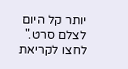יותר קל היום לצלם סרט."
לחצו לקריאת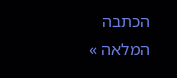הכתבה המלאה »